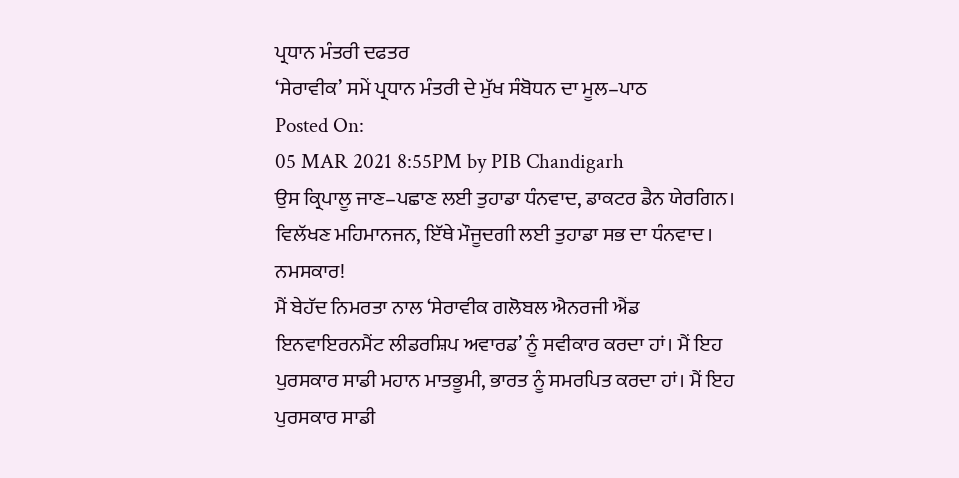ਪ੍ਰਧਾਨ ਮੰਤਰੀ ਦਫਤਰ
‘ਸੇਰਾਵੀਕ’ ਸਮੇਂ ਪ੍ਰਧਾਨ ਮੰਤਰੀ ਦੇ ਮੁੱਖ ਸੰਬੋਧਨ ਦਾ ਮੂਲ–ਪਾਠ
Posted On:
05 MAR 2021 8:55PM by PIB Chandigarh
ਉਸ ਕ੍ਰਿਪਾਲੂ ਜਾਣ–ਪਛਾਣ ਲਈ ਤੁਹਾਡਾ ਧੰਨਵਾਦ, ਡਾਕਟਰ ਡੈਨ ਯੇਰਗਿਨ। ਵਿਲੱਖਣ ਮਹਿਮਾਨਜਨ, ਇੱਥੇ ਮੌਜੂਦਗੀ ਲਈ ਤੁਹਾਡਾ ਸਭ ਦਾ ਧੰਨਵਾਦ।
ਨਮਸਕਾਰ!
ਮੈਂ ਬੇਹੱਦ ਨਿਮਰਤਾ ਨਾਲ ‘ਸੇਰਾਵੀਕ ਗਲੋਬਲ ਐਨਰਜੀ ਐਂਡ ਇਨਵਾਇਰਨਮੈਂਟ ਲੀਡਰਸ਼ਿਪ ਅਵਾਰਡ’ ਨੂੰ ਸਵੀਕਾਰ ਕਰਦਾ ਹਾਂ। ਮੈਂ ਇਹ ਪੁਰਸਕਾਰ ਸਾਡੀ ਮਹਾਨ ਮਾਤਭੂਮੀ, ਭਾਰਤ ਨੂੰ ਸਮਰਪਿਤ ਕਰਦਾ ਹਾਂ। ਮੈਂ ਇਹ ਪੁਰਸਕਾਰ ਸਾਡੀ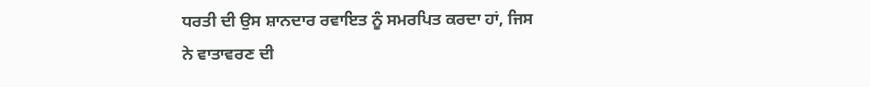ਧਰਤੀ ਦੀ ਉਸ ਸ਼ਾਨਦਾਰ ਰਵਾਇਤ ਨੂੰ ਸਮਰਪਿਤ ਕਰਦਾ ਹਾਂ, ਜਿਸ ਨੇ ਵਾਤਾਵਰਣ ਦੀ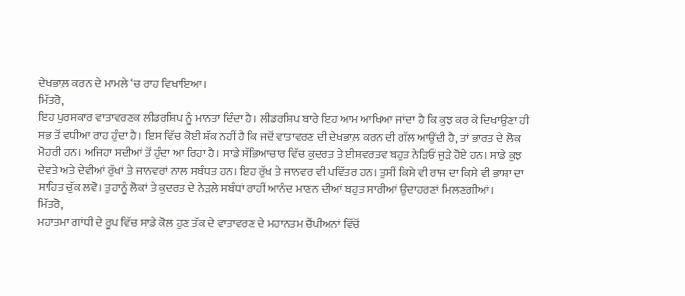ਦੇਖਭਾਲ਼ ਕਰਨ ਦੇ ਮਾਮਲੇ ‘ਚ ਰਾਹ ਵਿਖਾਇਆ।
ਮਿੱਤਰੋ,
ਇਹ ਪੁਰਸਕਾਰ ਵਾਤਾਵਰਣਕ ਲੀਡਰਸ਼ਿਪ ਨੂੰ ਮਾਨਤਾ ਦਿੰਦਾ ਹੈ। ਲੀਡਰਸ਼ਿਪ ਬਾਰੇ ਇਹ ਆਮ ਆਖਿਆ ਜਾਂਦਾ ਹੈ ਕਿ ਕੁਝ ਕਰ ਕੇ ਦਿਖਾਉਣਾ ਹੀ ਸਭ ਤੋਂ ਵਧੀਆ ਰਾਹ ਹੁੰਦਾ ਹੈ। ਇਸ ਵਿੱਚ ਕੋਈ ਸ਼ੱਕ ਨਹੀਂ ਹੈ ਕਿ ਜਦੋਂ ਵਾਤਾਵਰਣ ਦੀ ਦੇਖਭਾਲ਼ ਕਰਨ ਦੀ ਗੱਲ ਆਉਂਦੀ ਹੈ, ਤਾਂ ਭਾਰਤ ਦੇ ਲੋਕ ਮੋਹਰੀ ਹਨ। ਅਜਿਹਾ ਸਦੀਆਂ ਤੋਂ ਹੁੰਦਾ ਆ ਰਿਹਾ ਹੈ। ਸਾਡੇ ਸੱਭਿਆਚਾਰ ਵਿੱਚ ਕੁਦਰਤ ਤੇ ਈਸ਼ਵਰਤਵ ਬਹੁਤ ਨੇੜਿਓਂ ਜੁੜੇ ਹੋਏ ਹਨ। ਸਾਡੇ ਕੁਝ ਦੇਵਤੇ ਅਤੇ ਦੇਵੀਆਂ ਰੁੱਖਾਂ ਤੇ ਜਾਨਵਰਾਂ ਨਾਲ ਸਬੰਧਤ ਹਨ। ਇਹ ਰੁੱਖ ਤੇ ਜਾਨਵਰ ਵੀ ਪਵਿੱਤਰ ਹਨ। ਤੁਸੀਂ ਕਿਸੇ ਵੀ ਰਾਜ ਦਾ ਕਿਸੇ ਵੀ ਭਾਸ਼ਾ ਦਾ ਸਾਹਿਤ ਚੁੱਕ ਲਵੋ। ਤੁਹਾਨੂੰ ਲੋਕਾਂ ਤੇ ਕੁਦਰਤ ਦੇ ਨੇੜਲੇ ਸਬੰਧਾਂ ਰਾਹੀਂ ਆਨੰਦ ਮਾਣਨ ਦੀਆਂ ਬਹੁਤ ਸਾਰੀਆਂ ਉਦਾਹਰਣਾਂ ਮਿਲਣਗੀਆਂ।
ਮਿੱਤਰੋ,
ਮਹਾਤਮਾ ਗਾਂਧੀ ਦੇ ਰੂਪ ਵਿੱਚ ਸਾਡੇ ਕੋਲ ਹੁਣ ਤੱਕ ਦੇ ਵਾਤਾਵਰਣ ਦੇ ਮਹਾਨਤਮ ਚੈਂਪੀਅਨਾਂ ਵਿੱਚੋਂ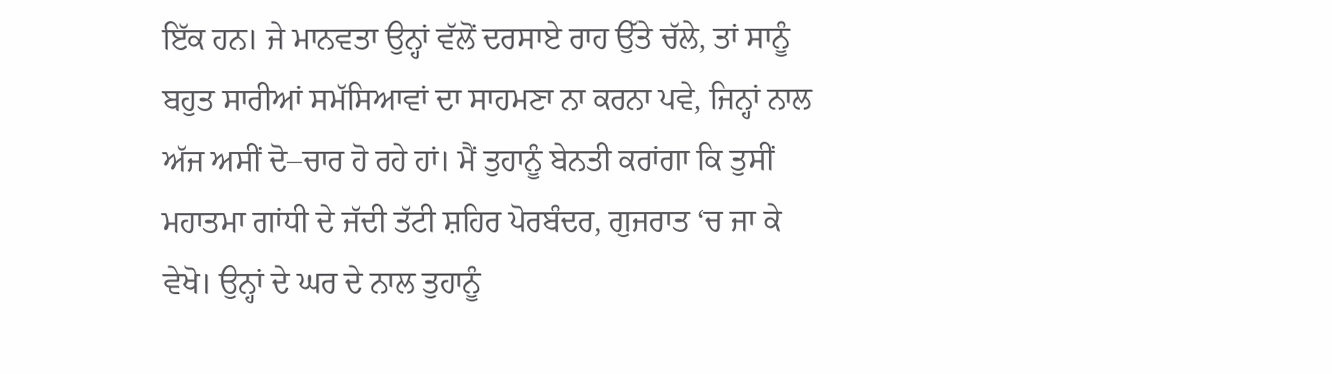ਇੱਕ ਹਨ। ਜੇ ਮਾਨਵਤਾ ਉਨ੍ਹਾਂ ਵੱਲੋਂ ਦਰਸਾਏ ਰਾਹ ਉੱਤੇ ਚੱਲੇ, ਤਾਂ ਸਾਨੂੰ ਬਹੁਤ ਸਾਰੀਆਂ ਸਮੱਸਿਆਵਾਂ ਦਾ ਸਾਹਮਣਾ ਨਾ ਕਰਨਾ ਪਵੇ, ਜਿਨ੍ਹਾਂ ਨਾਲ ਅੱਜ ਅਸੀਂ ਦੋ–ਚਾਰ ਹੋ ਰਹੇ ਹਾਂ। ਮੈਂ ਤੁਹਾਨੂੰ ਬੇਨਤੀ ਕਰਾਂਗਾ ਕਿ ਤੁਸੀਂ ਮਹਾਤਮਾ ਗਾਂਧੀ ਦੇ ਜੱਦੀ ਤੱਟੀ ਸ਼ਹਿਰ ਪੋਰਬੰਦਰ, ਗੁਜਰਾਤ ‘ਚ ਜਾ ਕੇ ਵੇਖੋ। ਉਨ੍ਹਾਂ ਦੇ ਘਰ ਦੇ ਨਾਲ ਤੁਹਾਨੂੰ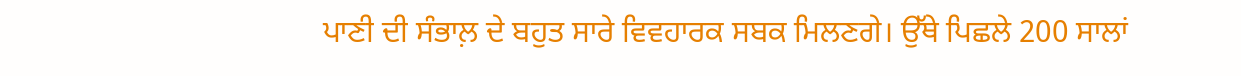ਪਾਣੀ ਦੀ ਸੰਭਾਲ਼ ਦੇ ਬਹੁਤ ਸਾਰੇ ਵਿਵਹਾਰਕ ਸਬਕ ਮਿਲਣਗੇ। ਉੱਥੇ ਪਿਛਲੇ 200 ਸਾਲਾਂ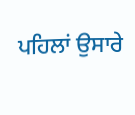ਪਹਿਲਾਂ ਉਸਾਰੇ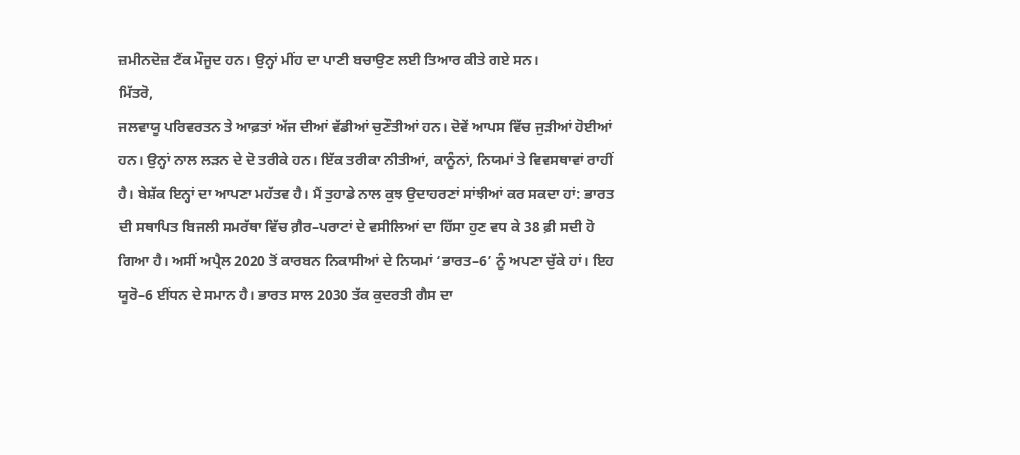ਜ਼ਮੀਨਦੋਜ਼ ਟੈਂਕ ਮੌਜੂਦ ਹਨ। ਉਨ੍ਹਾਂ ਮੀਂਹ ਦਾ ਪਾਣੀ ਬਚਾਉਣ ਲਈ ਤਿਆਰ ਕੀਤੇ ਗਏ ਸਨ।
ਮਿੱਤਰੋ,
ਜਲਵਾਯੂ ਪਰਿਵਰਤਨ ਤੇ ਆਫ਼ਤਾਂ ਅੱਜ ਦੀਆਂ ਵੱਡੀਆਂ ਚੁਣੌਤੀਆਂ ਹਨ। ਦੋਵੇਂ ਆਪਸ ਵਿੱਚ ਜੁੜੀਆਂ ਹੋਈਆਂ ਹਨ। ਉਨ੍ਹਾਂ ਨਾਲ ਲੜਨ ਦੇ ਦੋ ਤਰੀਕੇ ਹਨ। ਇੱਕ ਤਰੀਕਾ ਨੀਤੀਆਂ, ਕਾਨੂੰਨਾਂ, ਨਿਯਮਾਂ ਤੇ ਵਿਵਸਥਾਵਾਂ ਰਾਹੀਂ ਹੈ। ਬੇਸ਼ੱਕ ਇਨ੍ਹਾਂ ਦਾ ਆਪਣਾ ਮਹੱਤਵ ਹੈ। ਮੈਂ ਤੁਹਾਡੇ ਨਾਲ ਕੁਝ ਉਦਾਹਰਣਾਂ ਸਾਂਝੀਆਂ ਕਰ ਸਕਦਾ ਹਾਂ: ਭਾਰਤ ਦੀ ਸਥਾਪਿਤ ਬਿਜਲੀ ਸਮਰੱਥਾ ਵਿੱਚ ਗ਼ੈਰ–ਪਰਾਟਾਂ ਦੇ ਵਸੀਲਿਆਂ ਦਾ ਹਿੱਸਾ ਹੁਣ ਵਧ ਕੇ 38 ਫ਼ੀ ਸਦੀ ਹੋ ਗਿਆ ਹੈ। ਅਸੀਂ ਅਪ੍ਰੈਲ 2020 ਤੋਂ ਕਾਰਬਨ ਨਿਕਾਸੀਆਂ ਦੇ ਨਿਯਮਾਂ ‘ਭਾਰਤ–6’ ਨੂੰ ਅਪਣਾ ਚੁੱਕੇ ਹਾਂ। ਇਹ ਯੂਰੋ–6 ਈਂਧਨ ਦੇ ਸਮਾਨ ਹੈ। ਭਾਰਤ ਸਾਲ 2030 ਤੱਕ ਕੁਦਰਤੀ ਗੈਸ ਦਾ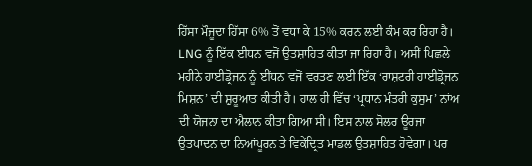ਹਿੱਸਾ ਮੌਜੂਦਾ ਹਿੱਸਾ 6% ਤੋਂ ਵਧਾ ਕੇ 15% ਕਰਨ ਲਈ ਕੰਮ ਕਰ ਰਿਹਾ ਹੈ। LNG ਨੂੰ ਇੱਕ ਈਧਨ ਵਜੋਂ ਉਤਸ਼ਾਹਿਤ ਕੀਤਾ ਜਾ ਰਿਹਾ ਹੈ। ਅਸੀਂ ਪਿਛਲੇ ਮਹੀਨੇ ਹਾਈਡ੍ਰੋਜਨ ਨੂੰ ਈਂਧਨ ਵਜੋਂ ਵਰਤਣ ਲਈ ਇੱਕ ‘ਰਾਸ਼ਟਰੀ ਹਾਈਡ੍ਰੋਜਨ ਮਿਸ਼ਨ’ ਦੀ ਸ਼ੁਰੂਆਤ ਕੀਤੀ ਹੈ। ਹਾਲ ਹੀ ਵਿੱਚ ‘ਪ੍ਰਧਾਨ ਮੰਤਰੀ ਕੁਸੁਮ’ ਨਾਂਅ ਦੀ ਯੋਜਨਾ ਦਾ ਐਲਾਨ ਕੀਤਾ ਗਿਆ ਸੀ। ਇਸ ਨਾਲ ਸੋਲਰ ਊਰਜਾ ਉਤਪਾਦਨ ਦਾ ਨਿਆਂਪੂਰਨ ਤੇ ਵਿਕੇਂਦ੍ਰਿਤ ਮਾਡਲ ਉਤਸ਼ਾਹਿਤ ਹੋਵੇਗਾ। ਪਰ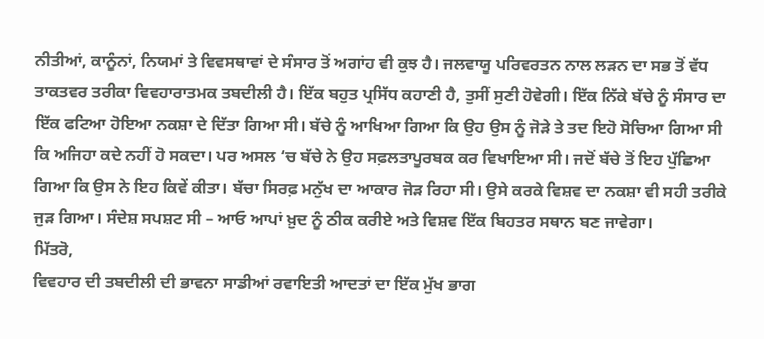ਨੀਤੀਆਂ, ਕਾਨੂੰਨਾਂ, ਨਿਯਮਾਂ ਤੇ ਵਿਵਸਥਾਵਾਂ ਦੇ ਸੰਸਾਰ ਤੋਂ ਅਗਾਂਹ ਵੀ ਕੁਝ ਹੈ। ਜਲਵਾਯੂ ਪਰਿਵਰਤਨ ਨਾਲ ਲੜਨ ਦਾ ਸਭ ਤੋਂ ਵੱਧ ਤਾਕਤਵਰ ਤਰੀਕਾ ਵਿਵਹਾਰਾਤਮਕ ਤਬਦੀਲੀ ਹੈ। ਇੱਕ ਬਹੁਤ ਪ੍ਰਸਿੱਧ ਕਹਾਣੀ ਹੈ, ਤੁਸੀਂ ਸੁਣੀ ਹੋਵੇਗੀ। ਇੱਕ ਨਿੱਕੇ ਬੱਚੇ ਨੂੰ ਸੰਸਾਰ ਦਾ ਇੱਕ ਫਟਿਆ ਹੋਇਆ ਨਕਸ਼ਾ ਦੇ ਦਿੱਤਾ ਗਿਆ ਸੀ। ਬੱਚੇ ਨੂੰ ਆਖਿਆ ਗਿਆ ਕਿ ਉਹ ਉਸ ਨੂੰ ਜੋੜੇ ਤੇ ਤਦ ਇਹੋ ਸੋਚਿਆ ਗਿਆ ਸੀ ਕਿ ਅਜਿਹਾ ਕਦੇ ਨਹੀਂ ਹੋ ਸਕਦਾ। ਪਰ ਅਸਲ ‘ਚ ਬੱਚੇ ਨੇ ਉਹ ਸਫ਼ਲਤਾਪੂਰਬਕ ਕਰ ਵਿਖਾਇਆ ਸੀ। ਜਦੋਂ ਬੱਚੇ ਤੋਂ ਇਹ ਪੁੱਛਿਆ ਗਿਆ ਕਿ ਉਸ ਨੇ ਇਹ ਕਿਵੇਂ ਕੀਤਾ। ਬੱਚਾ ਸਿਰਫ਼ ਮਨੁੱਖ ਦਾ ਆਕਾਰ ਜੋੜ ਰਿਹਾ ਸੀ। ਉਸੇ ਕਰਕੇ ਵਿਸ਼ਵ ਦਾ ਨਕਸ਼ਾ ਵੀ ਸਹੀ ਤਰੀਕੇ ਜੁੜ ਗਿਆ। ਸੰਦੇਸ਼ ਸਪਸ਼ਟ ਸੀ – ਆਓ ਆਪਾਂ ਖ਼ੁਦ ਨੂੰ ਠੀਕ ਕਰੀਏ ਅਤੇ ਵਿਸ਼ਵ ਇੱਕ ਬਿਹਤਰ ਸਥਾਨ ਬਣ ਜਾਵੇਗਾ।
ਮਿੱਤਰੋ,
ਵਿਵਹਾਰ ਦੀ ਤਬਦੀਲੀ ਦੀ ਭਾਵਨਾ ਸਾਡੀਆਂ ਰਵਾਇਤੀ ਆਦਤਾਂ ਦਾ ਇੱਕ ਮੁੱਖ ਭਾਗ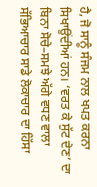ਹੈ, ਜੋ ਸਾਨੂੰ ਸੰਜਮ ਨਾਲ ਖਪਤ ਕਰਨਾ ਸਿਖਾਉਂਦੀਆਂ ਹਨ। ‘ਵਰਤ ਕੇ ਸੁੱਟ ਦੇਣ’ ਦਾ ਬਿਨਾ ਸੋਚੇ–ਸਮਝੇ ਅੱਗੇ ਵਧਣ ਵਾਲਾ ਸੱਭਿਆਚਾਰ ਸਾਡੇ ਲੋਕਾਚਾਰ ਦਾ ਹਿੱਸਾ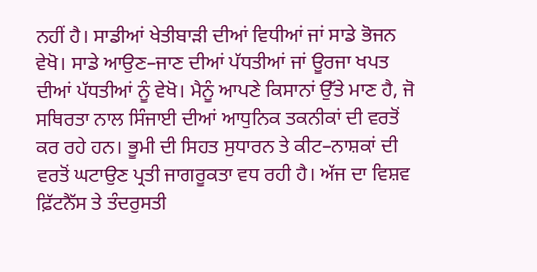ਨਹੀਂ ਹੈ। ਸਾਡੀਆਂ ਖੇਤੀਬਾੜੀ ਦੀਆਂ ਵਿਧੀਆਂ ਜਾਂ ਸਾਡੇ ਭੋਜਨ ਵੇਖੋ। ਸਾਡੇ ਆਉਣ–ਜਾਣ ਦੀਆਂ ਪੱਧਤੀਆਂ ਜਾਂ ਊਰਜਾ ਖਪਤ ਦੀਆਂ ਪੱਧਤੀਆਂ ਨੂੰ ਵੇਖੋ। ਮੈਨੂੰ ਆਪਣੇ ਕਿਸਾਨਾਂ ਉੱਤੇ ਮਾਣ ਹੈ, ਜੋ ਸਥਿਰਤਾ ਨਾਲ ਸਿੰਜਾਈ ਦੀਆਂ ਆਧੁਨਿਕ ਤਕਨੀਕਾਂ ਦੀ ਵਰਤੋਂ ਕਰ ਰਹੇ ਹਨ। ਭੂਮੀ ਦੀ ਸਿਹਤ ਸੁਧਾਰਨ ਤੇ ਕੀਟ–ਨਾਸ਼ਕਾਂ ਦੀ ਵਰਤੋਂ ਘਟਾਉਣ ਪ੍ਰਤੀ ਜਾਗਰੂਕਤਾ ਵਧ ਰਹੀ ਹੈ। ਅੱਜ ਦਾ ਵਿਸ਼ਵ ਫ਼ਿੱਟਨੈੱਸ ਤੇ ਤੰਦਰੁਸਤੀ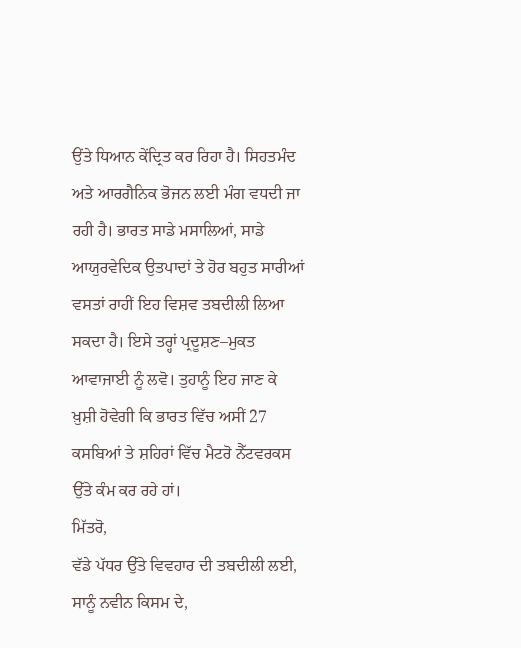ਉਂਤੇ ਧਿਆਨ ਕੇਂਦ੍ਰਿਤ ਕਰ ਰਿਹਾ ਹੈ। ਸਿਹਤਮੰਦ ਅਤੇ ਆਰਗੈਨਿਕ ਭੋਜਨ ਲਈ ਮੰਗ ਵਧਦੀ ਜਾ ਰਹੀ ਹੈ। ਭਾਰਤ ਸਾਡੇ ਮਸਾਲਿਆਂ, ਸਾਡੇ ਆਯੁਰਵੇਦਿਕ ਉਤਪਾਦਾਂ ਤੇ ਹੋਰ ਬਹੁਤ ਸਾਰੀਆਂ ਵਸਤਾਂ ਰਾਹੀਂ ਇਹ ਵਿਸ਼ਵ ਤਬਦੀਲੀ ਲਿਆ ਸਕਦਾ ਹੈ। ਇਸੇ ਤਰ੍ਹਾਂ ਪ੍ਰਦੂਸ਼ਣ–ਮੁਕਤ ਆਵਾਜਾਈ ਨੂੰ ਲਵੋ। ਤੁਹਾਨੂੰ ਇਹ ਜਾਣ ਕੇ ਖ਼ੁਸ਼ੀ ਹੋਵੇਗੀ ਕਿ ਭਾਰਤ ਵਿੱਚ ਅਸੀਂ 27 ਕਸਬਿਆਂ ਤੇ ਸ਼ਹਿਰਾਂ ਵਿੱਚ ਮੈਟਰੋ ਨੈੱਟਵਰਕਸ ਉੱਤੇ ਕੰਮ ਕਰ ਰਹੇ ਹਾਂ।
ਮਿੱਤਰੋ,
ਵੱਡੇ ਪੱਧਰ ਉੱਤੇ ਵਿਵਹਾਰ ਦੀ ਤਬਦੀਲੀ ਲਈ, ਸਾਨੂੰ ਨਵੀਨ ਕਿਸਮ ਦੇ,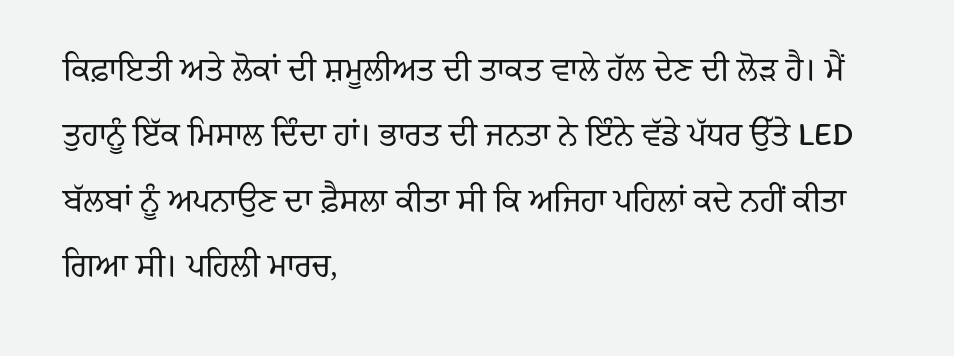ਕਿਫ਼ਾਇਤੀ ਅਤੇ ਲੋਕਾਂ ਦੀ ਸ਼ਮੂਲੀਅਤ ਦੀ ਤਾਕਤ ਵਾਲੇ ਹੱਲ ਦੇਣ ਦੀ ਲੋੜ ਹੈ। ਮੈਂ ਤੁਹਾਨੂੰ ਇੱਕ ਮਿਸਾਲ ਦਿੰਦਾ ਹਾਂ। ਭਾਰਤ ਦੀ ਜਨਤਾ ਨੇ ਇੰਨੇ ਵੱਡੇ ਪੱਧਰ ਉੱਤੇ LED ਬੱਲਬਾਂ ਨੂੰ ਅਪਨਾਉਣ ਦਾ ਫ਼ੈਸਲਾ ਕੀਤਾ ਸੀ ਕਿ ਅਜਿਹਾ ਪਹਿਲਾਂ ਕਦੇ ਨਹੀਂ ਕੀਤਾ ਗਿਆ ਸੀ। ਪਹਿਲੀ ਮਾਰਚ,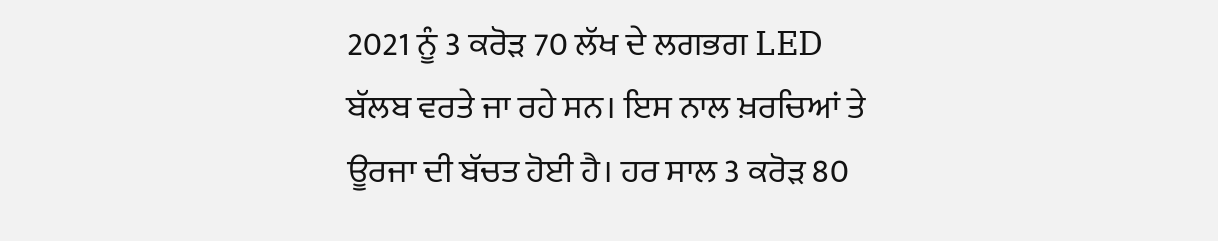2021 ਨੂੰ 3 ਕਰੋੜ 70 ਲੱਖ ਦੇ ਲਗਭਗ LED ਬੱਲਬ ਵਰਤੇ ਜਾ ਰਹੇ ਸਨ। ਇਸ ਨਾਲ ਖ਼ਰਚਿਆਂ ਤੇ ਊਰਜਾ ਦੀ ਬੱਚਤ ਹੋਈ ਹੈ। ਹਰ ਸਾਲ 3 ਕਰੋੜ 80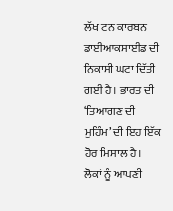ਲੱਖ ਟਨ ਕਾਰਬਨ ਡਾਈਆਕਸਾਈਡ ਦੀ ਨਿਕਾਸੀ ਘਟਾ ਦਿੱਤੀ ਗਈ ਹੈ। ਭਾਰਤ ਦੀ ‘ਤਿਆਗਣ ਦੀ ਮੁਹਿੰਮ’ ਦੀ ਇਹ ਇੱਕ ਹੋਰ ਮਿਸਾਲ ਹੈ। ਲੋਕਾਂ ਨੂੰ ਆਪਣੀ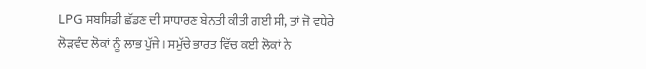LPG ਸਬਸਿਡੀ ਛੱਡਣ ਦੀ ਸਾਧਾਰਣ ਬੇਨਤੀ ਕੀਤੀ ਗਈ ਸੀ, ਤਾਂ ਜੋ ਵਧੇਰੇ ਲੋੜਵੰਦ ਲੋਕਾਂ ਨੂੰ ਲਾਭ ਪੁੱਜੇ। ਸਮੁੱਚੇ ਭਾਰਤ ਵਿੱਚ ਕਈ ਲੋਕਾਂ ਨੇ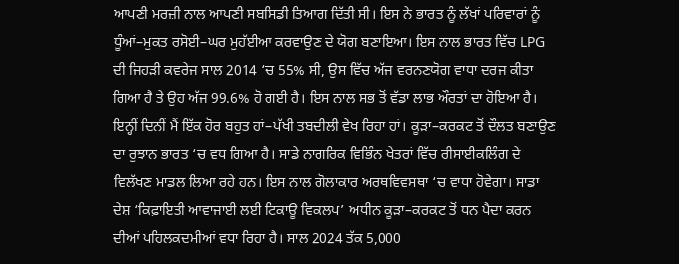ਆਪਣੀ ਮਰਜ਼ੀ ਨਾਲ ਆਪਣੀ ਸਬਸਿਡੀ ਤਿਆਗ ਦਿੱਤੀ ਸੀ। ਇਸ ਨੇ ਭਾਰਤ ਨੂੰ ਲੱਖਾਂ ਪਰਿਵਾਰਾਂ ਨੂੰ ਧੂੰਆਂ–ਮੁਕਤ ਰਸੋਈ–ਘਰ ਮੁਹੱਈਆ ਕਰਵਾਉਣ ਦੇ ਯੋਗ ਬਣਾਇਆ। ਇਸ ਨਾਲ ਭਾਰਤ ਵਿੱਚ LPG ਦੀ ਜਿਹੜੀ ਕਵਰੇਜ ਸਾਲ 2014 ‘ਚ 55% ਸੀ, ਉਸ ਵਿੱਚ ਅੱਜ ਵਰਨਣਯੋਗ ਵਾਧਾ ਦਰਜ ਕੀਤਾ ਗਿਆ ਹੈ ਤੇ ਉਹ ਅੱਜ 99.6% ਹੋ ਗਈ ਹੈ। ਇਸ ਨਾਲ ਸਭ ਤੋਂ ਵੱਡਾ ਲਾਭ ਔਰਤਾਂ ਦਾ ਹੋਇਆ ਹੈ। ਇਨ੍ਹੀਂ ਦਿਨੀਂ ਮੈਂ ਇੱਕ ਹੋਰ ਬਹੁਤ ਹਾਂ–ਪੱਖੀ ਤਬਦੀਲੀ ਵੇਖ ਰਿਹਾ ਹਾਂ। ਕੂੜਾ–ਕਰਕਟ ਤੋਂ ਦੌਲਤ ਬਣਾਉਣ ਦਾ ਰੁਝਾਨ ਭਾਰਤ ‘ਚ ਵਧ ਗਿਆ ਹੈ। ਸਾਡੇ ਨਾਗਰਿਕ ਵਿਭਿੰਨ ਖੇਤਰਾਂ ਵਿੱਚ ਰੀਸਾਈਕਲਿੰਗ ਦੇ ਵਿਲੱਖਣ ਮਾਡਲ ਲਿਆ ਰਹੇ ਹਨ। ਇਸ ਨਾਲ ਗੋਲਾਕਾਰ ਅਰਥਵਿਵਸਥਾ ‘ਚ ਵਾਧਾ ਹੋਵੇਗਾ। ਸਾਡਾ ਦੇਸ਼ ‘ਕਿਫ਼ਾਇਤੀ ਆਵਾਜਾਈ ਲਈ ਟਿਕਾਊ ਵਿਕਲਪ’ ਅਧੀਨ ਕੂੜਾ–ਕਰਕਟ ਤੋਂ ਧਨ ਪੈਦਾ ਕਰਨ ਦੀਆਂ ਪਹਿਲਕਦਮੀਆਂ ਵਧਾ ਰਿਹਾ ਹੈ। ਸਾਲ 2024 ਤੱਕ 5,000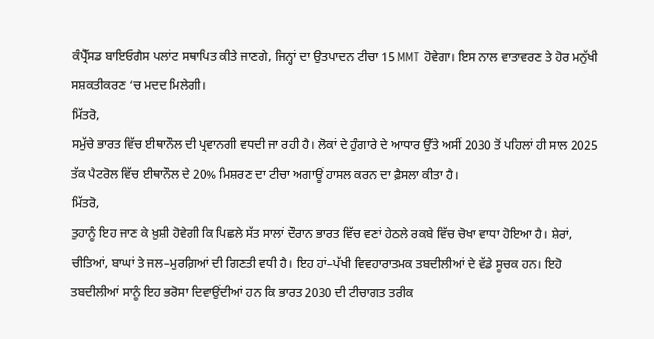ਕੰਪ੍ਰੈੱਸਡ ਬਾਇਓਗੈਸ ਪਲਾਂਟ ਸਥਾਪਿਤ ਕੀਤੇ ਜਾਣਗੇ, ਜਿਨ੍ਹਾਂ ਦਾ ਉਤਪਾਦਨ ਟੀਚਾ 15 MMT ਹੋਵੇਗਾ। ਇਸ ਨਾਲ ਵਾਤਾਵਰਣ ਤੇ ਹੋਰ ਮਨੁੱਖੀ ਸਸ਼ਕਤੀਕਰਣ ‘ਚ ਮਦਦ ਮਿਲੇਗੀ।
ਮਿੱਤਰੋ,
ਸਮੁੱਚੇ ਭਾਰਤ ਵਿੱਚ ਈਥਾਨੌਲ ਦੀ ਪ੍ਰਵਾਨਗੀ ਵਧਦੀ ਜਾ ਰਹੀ ਹੈ। ਲੋਕਾਂ ਦੇ ਹੁੰਗਾਰੇ ਦੇ ਆਧਾਰ ਉੱਤੇ ਅਸੀਂ 2030 ਤੋਂ ਪਹਿਲਾਂ ਹੀ ਸਾਲ 2025 ਤੱਕ ਪੈਟਰੋਲ ਵਿੱਚ ਈਥਾਨੌਲ ਦੇ 20% ਮਿਸ਼ਰਣ ਦਾ ਟੀਚਾ ਅਗਾਊਂ ਹਾਸਲ ਕਰਨ ਦਾ ਫ਼ੈਸਲਾ ਕੀਤਾ ਹੈ।
ਮਿੱਤਰੋ,
ਤੁਹਾਨੂੰ ਇਹ ਜਾਣ ਕੇ ਖ਼ੁਸ਼ੀ ਹੋਵੇਗੀ ਕਿ ਪਿਛਲੇ ਸੱਤ ਸਾਲਾਂ ਦੌਰਾਨ ਭਾਰਤ ਵਿੱਚ ਵਣਾਂ ਹੇਠਲੇ ਰਕਬੇ ਵਿੱਚ ਚੋਖਾ ਵਾਧਾ ਹੋਇਆ ਹੈ। ਸ਼ੇਰਾਂ, ਚੀਤਿਆਂ, ਬਾਘਾਂ ਤੇ ਜਲ–ਮੁਰਗ਼ਿਆਂ ਦੀ ਗਿਣਤੀ ਵਧੀ ਹੈ। ਇਹ ਹਾਂ–ਪੱਖੀ ਵਿਵਹਾਰਾਤਮਕ ਤਬਦੀਲੀਆਂ ਦੇ ਵੱਡੇ ਸੂਚਕ ਹਨ। ਇਹੋ ਤਬਦੀਲੀਆਂ ਸਾਨੂੰ ਇਹ ਭਰੋਸਾ ਦਿਵਾਉਂਦੀਆਂ ਹਨ ਕਿ ਭਾਰਤ 2030 ਦੀ ਟੀਚਾਗਤ ਤਰੀਕ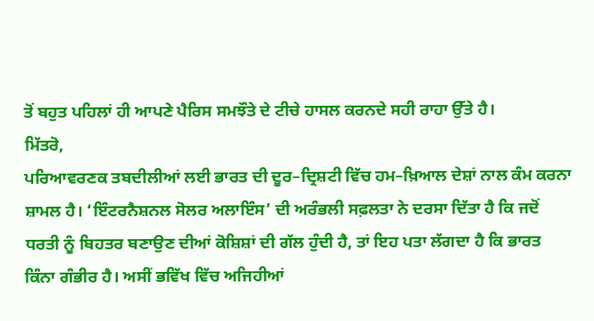ਤੋਂ ਬਹੁਤ ਪਹਿਲਾਂ ਹੀ ਆਪਣੇ ਪੈਰਿਸ ਸਮਝੌਤੇ ਦੇ ਟੀਚੇ ਹਾਸਲ ਕਰਨਦੇ ਸਹੀ ਰਾਹਾ ਉੱਤੇ ਹੈ।
ਮਿੱਤਰੋ,
ਪਰਿਆਵਰਣਕ ਤਬਦੀਲੀਆਂ ਲਈ ਭਾਰਤ ਦੀ ਦੂਰ–ਦ੍ਰਿਸ਼ਟੀ ਵਿੱਚ ਹਮ–ਖ਼ਿਆਲ ਦੇਸ਼ਾਂ ਨਾਲ ਕੰਮ ਕਰਨਾ ਸ਼ਾਮਲ ਹੈ। ‘ਇੰਟਰਨੈਸ਼ਨਲ ਸੋਲਰ ਅਲਾਇੰਸ’ ਦੀ ਅਰੰਭਲੀ ਸਫ਼ਲਤਾ ਨੇ ਦਰਸਾ ਦਿੱਤਾ ਹੈ ਕਿ ਜਦੋਂ ਧਰਤੀ ਨੂੰ ਬਿਹਤਰ ਬਣਾਉਣ ਦੀਆਂ ਕੋਸ਼ਿਸ਼ਾਂ ਦੀ ਗੱਲ ਹੁੰਦੀ ਹੈ, ਤਾਂ ਇਹ ਪਤਾ ਲੱਗਦਾ ਹੈ ਕਿ ਭਾਰਤ ਕਿੰਨਾ ਗੰਭੀਰ ਹੈ। ਅਸੀਂ ਭਵਿੱਖ ਵਿੱਚ ਅਜਿਹੀਆਂ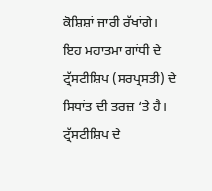ਕੋਸ਼ਿਸ਼ਾਂ ਜਾਰੀ ਰੱਖਾਂਗੇ। ਇਹ ਮਹਾਤਮਾ ਗਾਂਧੀ ਦੇ ਟ੍ਰੱਸਟੀਸ਼ਿਪ (ਸਰਪ੍ਰਸਤੀ) ਦੇ ਸਿਧਾਂਤ ਦੀ ਤਰਜ਼ ‘ਤੇ ਹੈ। ਟ੍ਰੱਸਟੀਸ਼ਿਪ ਦੇ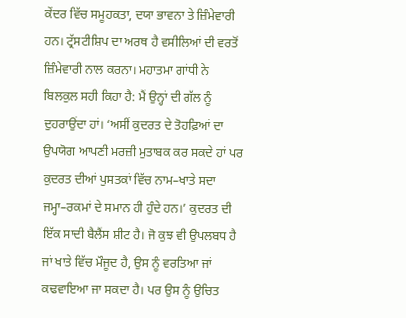ਕੇਂਦਰ ਵਿੱਚ ਸਮੂਹਕਤਾ, ਦਯਾ ਭਾਵਨਾ ਤੇ ਜ਼ਿੰਮੇਵਾਰੀ ਹਨ। ਟ੍ਰੱਸਟੀਸ਼ਿਪ ਦਾ ਅਰਥ ਹੈ ਵਸੀਲਿਆਂ ਦੀ ਵਰਤੋਂ ਜ਼ਿੰਮੇਵਾਰੀ ਨਾਲ ਕਰਨਾ। ਮਹਾਤਮਾ ਗਾਂਧੀ ਨੇ ਬਿਲਕੁਲ ਸਹੀ ਕਿਹਾ ਹੈ: ਮੈਂ ਉਨ੍ਹਾਂ ਦੀ ਗੱਲ ਨੂੰ ਦੁਹਰਾਉਂਦਾ ਹਾਂ। ‘ਅਸੀਂ ਕੁਦਰਤ ਦੇ ਤੋਹਫ਼ਿਆਂ ਦਾ ਉਪਯੋਗ ਆਪਣੀ ਮਰਜ਼ੀ ਮੁਤਾਬਕ ਕਰ ਸਕਦੇ ਹਾਂ ਪਰ ਕੁਦਰਤ ਦੀਆਂ ਪੁਸਤਕਾਂ ਵਿੱਚ ਨਾਮ–ਖਾਤੇ ਸਦਾ ਜਮ੍ਹਾ–ਰਕਮਾਂ ਦੇ ਸਮਾਨ ਹੀ ਹੁੰਦੇ ਹਨ।’ ਕੁਦਰਤ ਦੀ ਇੱਕ ਸਾਦੀ ਬੈਲੈਂਸ ਸ਼ੀਟ ਹੈ। ਜੋ ਕੁਝ ਵੀ ਉਪਲਬਧ ਹੈ ਜਾਂ ਖਾਤੇ ਵਿੱਚ ਮੌਜੂਦ ਹੈ, ਉਸ ਨੂੰ ਵਰਤਿਆ ਜਾਂ ਕਢਵਾਇਆ ਜਾ ਸਕਦਾ ਹੈ। ਪਰ ਉਸ ਨੂੰ ਉਚਿਤ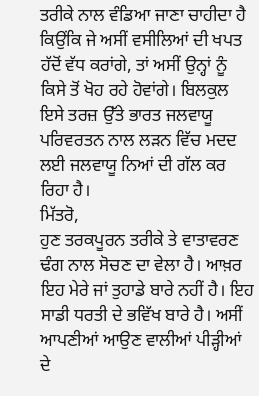ਤਰੀਕੇ ਨਾਲ ਵੰਡਿਆ ਜਾਣਾ ਚਾਹੀਦਾ ਹੈ ਕਿਉਂਕਿ ਜੇ ਅਸੀਂ ਵਸੀਲਿਆਂ ਦੀ ਖਪਤ ਹੱਦੋਂ ਵੱਧ ਕਰਾਂਗੇ, ਤਾਂ ਅਸੀਂ ਉਨ੍ਹਾਂ ਨੂੰ ਕਿਸੇ ਤੋਂ ਖੋਹ ਰਹੇ ਹੋਵਾਂਗੇ। ਬਿਲਕੁਲ ਇਸੇ ਤਰਜ਼ ਉੱਤੇ ਭਾਰਤ ਜਲਵਾਯੂ ਪਰਿਵਰਤਨ ਨਾਲ ਲੜਨ ਵਿੱਚ ਮਦਦ ਲਈ ਜਲਵਾਯੂ ਨਿਆਂ ਦੀ ਗੱਲ ਕਰ ਰਿਹਾ ਹੈ।
ਮਿੱਤਰੋ,
ਹੁਣ ਤਰਕਪੂਰਨ ਤਰੀਕੇ ਤੇ ਵਾਤਾਵਰਣ ਢੰਗ ਨਾਲ ਸੋਚਣ ਦਾ ਵੇਲਾ ਹੈ। ਆਖ਼ਰ ਇਹ ਮੇਰੇ ਜਾਂ ਤੁਹਾਡੇ ਬਾਰੇ ਨਹੀਂ ਹੈ। ਇਹ ਸਾਡੀ ਧਰਤੀ ਦੇ ਭਵਿੱਖ ਬਾਰੇ ਹੈ। ਅਸੀਂ ਆਪਣੀਆਂ ਆਉਣ ਵਾਲੀਆਂ ਪੀੜ੍ਹੀਆਂ ਦੇ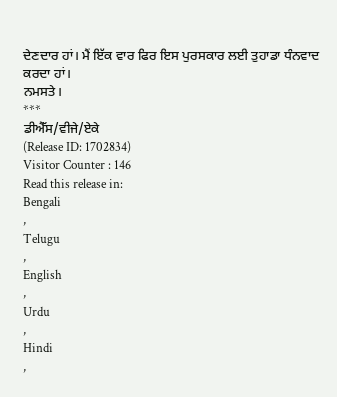ਦੇਣਦਾਰ ਹਾਂ। ਮੈਂ ਇੱਕ ਵਾਰ ਫਿਰ ਇਸ ਪੁਰਸਕਾਰ ਲਈ ਤੁਹਾਡਾ ਧੰਨਵਾਦ ਕਰਦਾ ਹਾਂ।
ਨਮਸਤੇ।
***
ਡੀਐੱਸ/ਵੀਜੇ/ਏਕੇ
(Release ID: 1702834)
Visitor Counter : 146
Read this release in:
Bengali
,
Telugu
,
English
,
Urdu
,
Hindi
,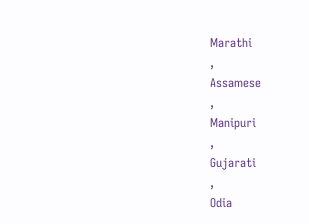Marathi
,
Assamese
,
Manipuri
,
Gujarati
,
Odia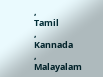,
Tamil
,
Kannada
,
Malayalam